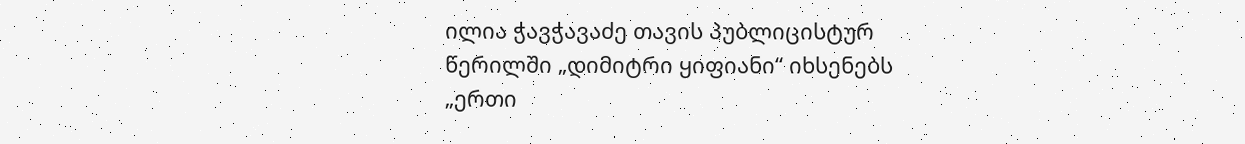ილია ჭავჭავაძე თავის პუბლიცისტურ წერილში „დიმიტრი ყიფიანი“ იხსენებს „ერთი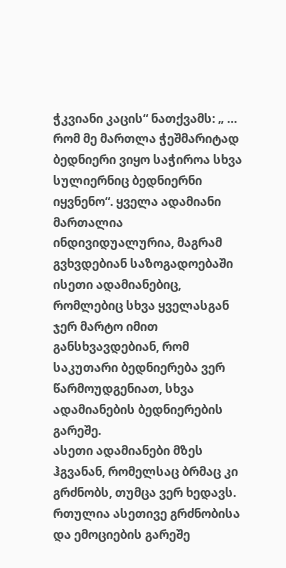ჭკვიანი კაცის“ ნათქვამს: „ … რომ მე მართლა ჭეშმარიტად ბედნიერი ვიყო საჭიროა სხვა სულიერნიც ბედნიერნი იყვნენო“. ყველა ადამიანი მართალია ინდივიდუალურია, მაგრამ გვხვდებიან საზოგადოებაში ისეთი ადამიანებიც, რომლებიც სხვა ყველასგან ჯერ მარტო იმით განსხვავდებიან, რომ საკუთარი ბედნიერება ვერ წარმოუდგენიათ, სხვა ადამიანების ბედნიერების გარეშე.
ასეთი ადამიანები მზეს ჰგვანან, რომელსაც ბრმაც კი გრძნობს, თუმცა ვერ ხედავს. რთულია ასეთივე გრძნობისა და ემოციების გარეშე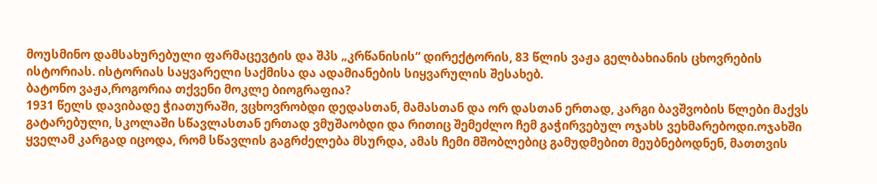მოუსმინო დამსახურებული ფარმაცევტის და შპს „კრწანისის“ დირექტორის, 83 წლის ვაჟა გელბახიანის ცხოვრების ისტორიას. ისტორიას საყვარელი საქმისა და ადამიანების სიყვარულის შესახებ.
ბატონო ვაჟა,როგორია თქვენი მოკლე ბიოგრაფია?
1931 წელს დავიბადე ჭიათურაში, ვცხოვრობდი დედასთან, მამასთან და ორ დასთან ერთად, კარგი ბავშვობის წლები მაქვს გატარებული, სკოლაში სწავლასთან ერთად ვმუშაობდი და რითიც შემეძლო ჩემ გაჭირვებულ ოჯახს ვეხმარებოდი.ოჯახში ყველამ კარგად იცოდა, რომ სწავლის გაგრძელება მსურდა, ამას ჩემი მშობლებიც გამუდმებით მეუბნებოდნენ, მათთვის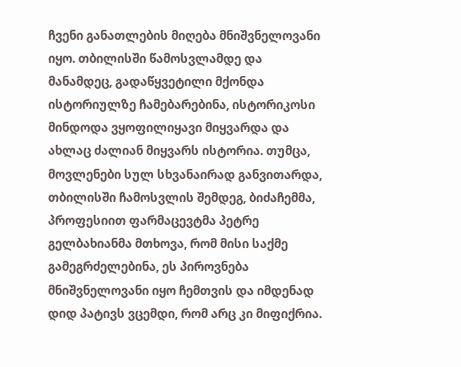ჩვენი განათლების მიღება მნიშვნელოვანი იყო. თბილისში წამოსვლამდე და მანამდეც, გადაწყვეტილი მქონდა ისტორიულზე ჩამებარებინა, ისტორიკოსი მინდოდა ვყოფილიყავი მიყვარდა და ახლაც ძალიან მიყვარს ისტორია. თუმცა, მოვლენები სულ სხვანაირად განვითარდა, თბილისში ჩამოსვლის შემდეგ, ბიძაჩემმა, პროფესიით ფარმაცევტმა პეტრე გელბახიანმა მთხოვა, რომ მისი საქმე გამეგრძელებინა, ეს პიროვნება მნიშვნელოვანი იყო ჩემთვის და იმდენად დიდ პატივს ვცემდი, რომ არც კი მიფიქრია.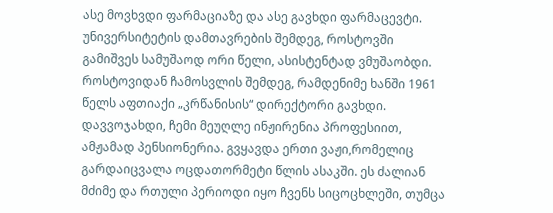ასე მოვხვდი ფარმაციაზე და ასე გავხდი ფარმაცევტი. უნივერსიტეტის დამთავრების შემდეგ, როსტოვში გამიშვეს სამუშაოდ ორი წელი, ასისტენტად ვმუშაობდი. როსტოვიდან ჩამოსვლის შემდეგ, რამდენიმე ხანში 1961 წელს აფთიაქი „კრწანისის“ დირექტორი გავხდი. დავვოჯახდი, ჩემი მეუღლე ინჟირენია პროფესიით, ამჟამად პენსიონერია. გვყავდა ერთი ვაჟი,რომელიც გარდაიცვალა ოცდათორმეტი წლის ასაკში. ეს ძალიან მძიმე და რთული პერიოდი იყო ჩვენს სიცოცხლეში, თუმცა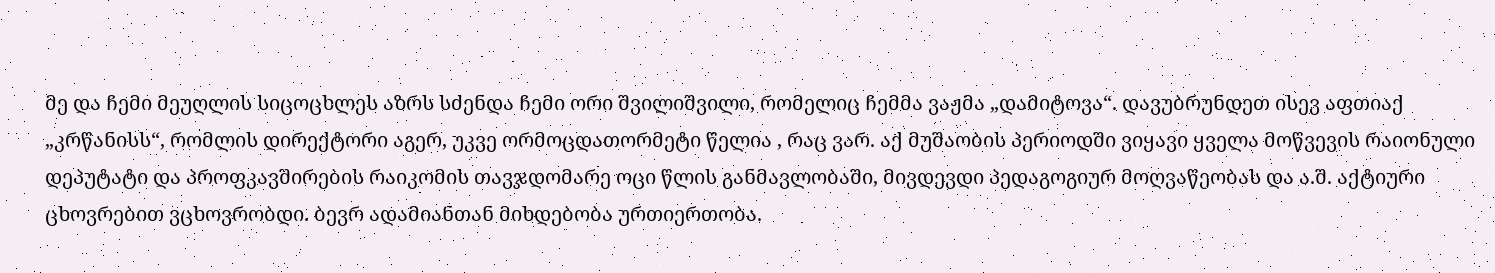მე და ჩემი მეუღლის სიცოცხლეს აზრს სძენდა ჩემი ორი შვილიშვილი, რომელიც ჩემმა ვაჟმა „დამიტოვა“. დავუბრუნდეთ ისევ აფთიაქ „კრწანისს“, რომლის დირექტორი აგერ, უკვე ორმოცდათორმეტი წელია , რაც ვარ. აქ მუშაობის პერიოდში ვიყავი ყველა მოწვევის რაიონული დეპუტატი და პროფკავშირების რაიკომის თავჯდომარე ოცი წლის განმავლობაში, მივდევდი პედაგოგიურ მოღვაწეობას და ა.შ. აქტიური ცხოვრებით ვცხოვრობდი. ბევრ ადამიანთან მიხდებობა ურთიერთობა.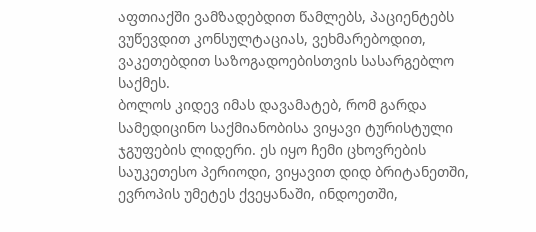აფთიაქში ვამზადებდით წამლებს, პაციენტებს ვუწევდით კონსულტაციას, ვეხმარებოდით, ვაკეთებდით საზოგადოებისთვის სასარგებლო საქმეს.
ბოლოს კიდევ იმას დავამატებ, რომ გარდა სამედიცინო საქმიანობისა ვიყავი ტურისტული ჯგუფების ლიდერი. ეს იყო ჩემი ცხოვრების საუკეთესო პერიოდი, ვიყავით დიდ ბრიტანეთში, ევროპის უმეტეს ქვეყანაში, ინდოეთში,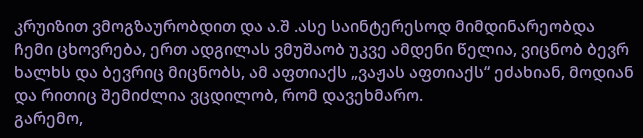კრუიზით ვმოგზაურობდით და ა.შ .ასე საინტერესოდ მიმდინარეობდა ჩემი ცხოვრება, ერთ ადგილას ვმუშაობ უკვე ამდენი წელია, ვიცნობ ბევრ ხალხს და ბევრიც მიცნობს, ამ აფთიაქს „ვაჟას აფთიაქს“ ეძახიან, მოდიან და რითიც შემიძლია ვცდილობ, რომ დავეხმარო.
გარემო,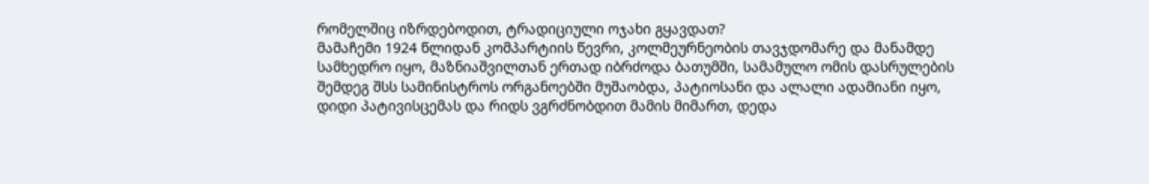რომელშიც იზრდებოდით, ტრადიციული ოჯახი გყავდათ?
მამაჩემი 1924 წლიდან კომპარტიის წევრი, კოლმეურნეობის თავჯდომარე და მანამდე სამხედრო იყო, მაზნიაშვილთან ერთად იბრძოდა ბათუმში, სამამულო ომის დასრულების შემდეგ შსს სამინისტროს ორგანოებში მუშაობდა, პატიოსანი და ალალი ადამიანი იყო, დიდი პატივისცემას და რიდს ვგრძნობდით მამის მიმართ, დედა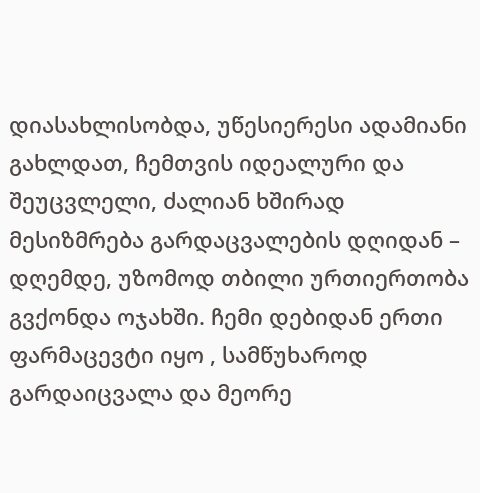დიასახლისობდა, უწესიერესი ადამიანი გახლდათ, ჩემთვის იდეალური და შეუცვლელი, ძალიან ხშირად მესიზმრება გარდაცვალების დღიდან – დღემდე, უზომოდ თბილი ურთიერთობა გვქონდა ოჯახში. ჩემი დებიდან ერთი ფარმაცევტი იყო , სამწუხაროდ გარდაიცვალა და მეორე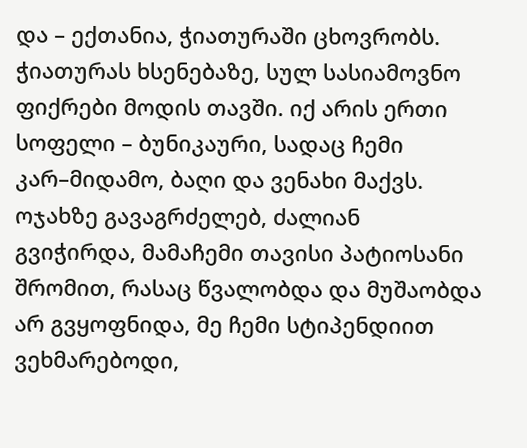და – ექთანია, ჭიათურაში ცხოვრობს. ჭიათურას ხსენებაზე, სულ სასიამოვნო ფიქრები მოდის თავში. იქ არის ერთი სოფელი – ბუნიკაური, სადაც ჩემი კარ–მიდამო, ბაღი და ვენახი მაქვს.
ოჯახზე გავაგრძელებ, ძალიან გვიჭირდა, მამაჩემი თავისი პატიოსანი შრომით, რასაც წვალობდა და მუშაობდა არ გვყოფნიდა, მე ჩემი სტიპენდიით ვეხმარებოდი,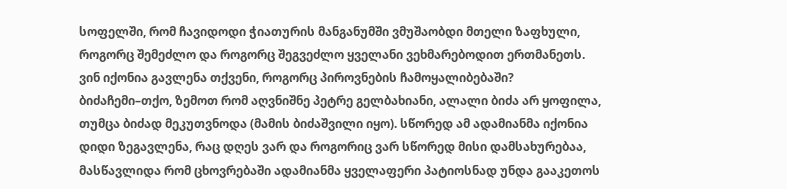სოფელში, რომ ჩავიდოდი ჭიათურის მანგანუმში ვმუშაობდი მთელი ზაფხული, როგორც შემეძლო და როგორც შეგვეძლო ყველანი ვეხმარებოდით ერთმანეთს.
ვინ იქონია გავლენა თქვენი, როგორც პიროვნების ჩამოყალიბებაში?
ბიძაჩემი–თქო, ზემოთ რომ აღვნიშნე პეტრე გელბახიანი, ალალი ბიძა არ ყოფილა, თუმცა ბიძად მეკუთვნოდა (მამის ბიძაშვილი იყო). სწორედ ამ ადამიანმა იქონია დიდი ზეგავლენა, რაც დღეს ვარ და როგორიც ვარ სწორედ მისი დამსახურებაა, მასწავლიდა რომ ცხოვრებაში ადამიანმა ყველაფერი პატიოსნად უნდა გააკეთოს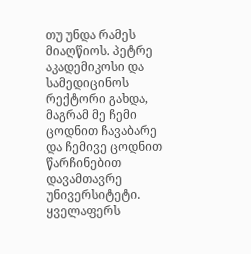თუ უნდა რამეს მიაღწიოს. პეტრე აკადემიკოსი და სამედიცინოს რექტორი გახდა, მაგრამ მე ჩემი ცოდნით ჩავაბარე და ჩემივე ცოდნით წარჩინებით დავამთავრე უნივერსიტეტი. ყველაფერს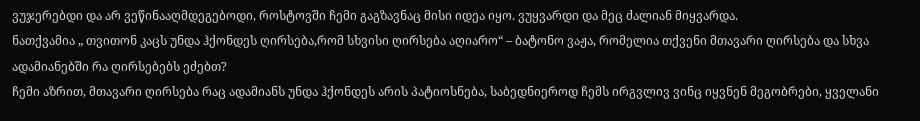ვუჯერებდი და არ ვეწინააღმდეგებოდი, როსტოვში ჩემი გაგზავნაც მისი იდეა იყო. ვუყვარდი და მეც ძალიან მიყვარდა.
ნათქვამია „ თვითონ კაცს უნდა ჰქონდეს ღირსება,რომ სხვისი ღირსება აღიარო“ – ბატონო ვაჟა, რომელია თქვენი მთავარი ღირსება და სხვა ადამიანებში რა ღირსებებს ეძებთ?
ჩემი აზრით, მთავარი ღირსება რაც ადამიანს უნდა ჰქონდეს არის პატიოსნება, საბედნიეროდ ჩემს ირგვლივ ვინც იყვნენ მეგობრები, ყველანი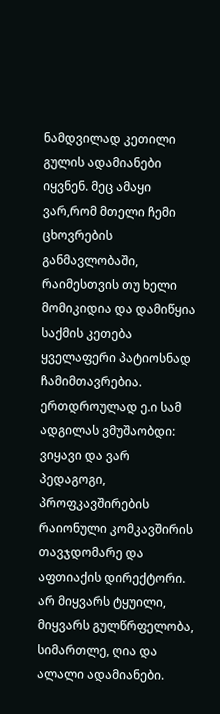ნამდვილად კეთილი გულის ადამიანები იყვნენ. მეც ამაყი ვარ,რომ მთელი ჩემი ცხოვრების განმავლობაში, რაიმესთვის თუ ხელი მომიკიდია და დამიწყია საქმის კეთება ყველაფერი პატიოსნად ჩამიმთავრებია. ერთდროულად ე.ი სამ ადგილას ვმუშაობდი: ვიყავი და ვარ პედაგოგი, პროფკავშირების რაიონული კომკავშირის თავჯდომარე და აფთიაქის დირექტორი. არ მიყვარს ტყუილი, მიყვარს გულწრფელობა, სიმართლე, ღია და ალალი ადამიანები.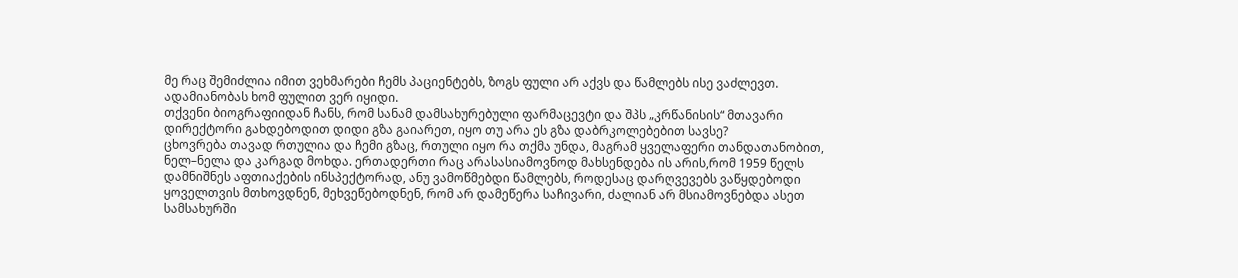მე რაც შემიძლია იმით ვეხმარები ჩემს პაციენტებს, ზოგს ფული არ აქვს და წამლებს ისე ვაძლევთ. ადამიანობას ხომ ფულით ვერ იყიდი.
თქვენი ბიოგრაფიიდან ჩანს, რომ სანამ დამსახურებული ფარმაცევტი და შპს „კრწანისის“ მთავარი დირექტორი გახდებოდით დიდი გზა გაიარეთ, იყო თუ არა ეს გზა დაბრკოლებებით სავსე?
ცხოვრება თავად რთულია და ჩემი გზაც, რთული იყო რა თქმა უნდა, მაგრამ ყველაფერი თანდათანობით, ნელ–ნელა და კარგად მოხდა. ერთადერთი რაც არასასიამოვნოდ მახსენდება ის არის,რომ 1959 წელს დამნიშნეს აფთიაქების ინსპექტორად, ანუ ვამოწმებდი წამლებს, როდესაც დარღვევებს ვაწყდებოდი ყოველთვის მთხოვდნენ, მეხვეწებოდნენ, რომ არ დამეწერა საჩივარი, ძალიან არ მსიამოვნებდა ასეთ სამსახურში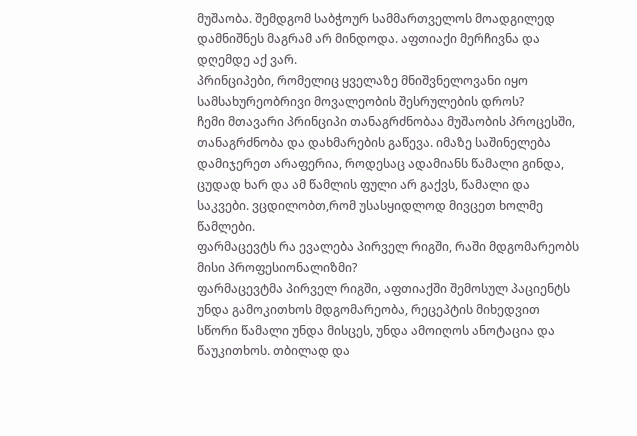მუშაობა. შემდგომ საბჭოურ სამმართველოს მოადგილედ დამნიშნეს მაგრამ არ მინდოდა. აფთიაქი მერჩივნა და დღემდე აქ ვარ.
პრინციპები, რომელიც ყველაზე მნიშვნელოვანი იყო სამსახურეობრივი მოვალეობის შესრულების დროს?
ჩემი მთავარი პრინციპი თანაგრძნობაა მუშაობის პროცესში, თანაგრძნობა და დახმარების გაწევა. იმაზე საშინელება დამიჯერეთ არაფერია, როდესაც ადამიანს წამალი გინდა, ცუდად ხარ და ამ წამლის ფული არ გაქვს, წამალი და საკვები. ვცდილობთ,რომ უსასყიდლოდ მივცეთ ხოლმე წამლები.
ფარმაცევტს რა ევალება პირველ რიგში, რაში მდგომარეობს მისი პროფესიონალიზმი?
ფარმაცევტმა პირველ რიგში, აფთიაქში შემოსულ პაციენტს უნდა გამოკითხოს მდგომარეობა, რეცეპტის მიხედვით სწორი წამალი უნდა მისცეს, უნდა ამოიღოს ანოტაცია და წაუკითხოს. თბილად და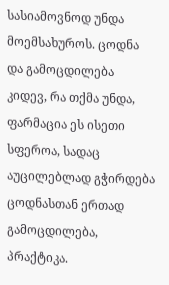სასიამოვნოდ უნდა მოემსახუროს. ცოდნა და გამოცდილება კიდევ, რა თქმა უნდა, ფარმაცია ეს ისეთი სფეროა, სადაც აუცილებლად გჭირდება ცოდნასთან ერთად გამოცდილება, პრაქტიკა.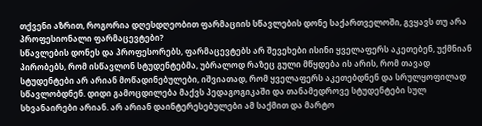თქვენი აზრით, როგორია დღესდღეობით ფარმაციის სწავლების დონე საქართველოში, გვყავს თუ არა პროფესიონალი ფარმაცევტები?
სწავლების დონეს და პროფესორებს, ფარმაცევტებს არ შევეხები ისინი ყველაფერს აკეთებენ, უქმნიან პირობებს, რომ ისწავლონ სტუდენტებმა, უბრალოდ რაზეც გული მწყდება ის არის, რომ თავად სტუდენტები არ არიან მოწადინებულები, იშვიათად, რომ ყველაფერს აკეთებდნენ და სრულყოფილად სწავლობდნენ. დიდი გამოცდილება მაქვს პედაგოგიკაში და თანამედროვე სტუდენტები სულ სხვანაირები არიან. არ არიან დაინტერესებულები ამ საქმით და მარტო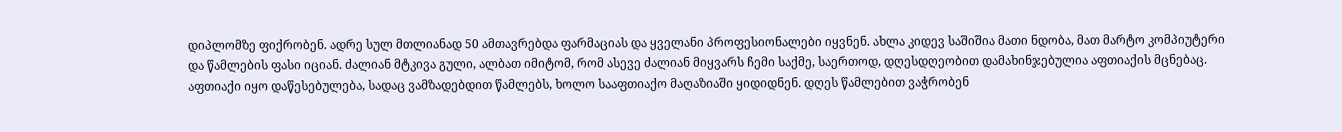დიპლომზე ფიქრობენ. ადრე სულ მთლიანად 50 ამთავრებდა ფარმაციას და ყველანი პროფესიონალები იყვნენ. ახლა კიდევ საშიშია მათი ნდობა, მათ მარტო კომპიუტერი და წამლების ფასი იციან. ძალიან მტკივა გული, ალბათ იმიტომ, რომ ასევე ძალიან მიყვარს ჩემი საქმე, საერთოდ, დღესდღეობით დამახინჯებულია აფთიაქის მცნებაც. აფთიაქი იყო დაწესებულება, სადაც ვამზადებდით წამლებს, ხოლო სააფთიაქო მაღაზიაში ყიდიდნენ. დღეს წამლებით ვაჭრობენ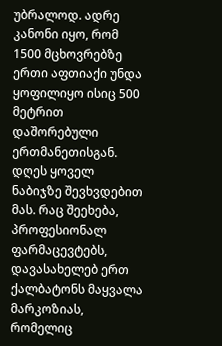უბრალოდ. ადრე კანონი იყო, რომ 1500 მცხოვრებზე ერთი აფთიაქი უნდა ყოფილიყო ისიც 500 მეტრით დაშორებული ერთმანეთისგან. დღეს ყოველ ნაბიჯზე შევხვდებით მას. რაც შეეხება, პროფესიონალ ფარმაცევტებს, დავასახელებ ერთ ქალბატონს მაყვალა მარკოზიას, რომელიც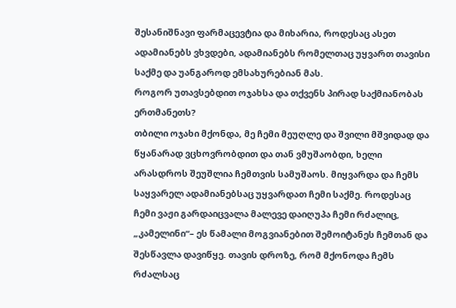შესანიშნავი ფარმაცევტია და მიხარია, როდესაც ასეთ ადამიანებს ვხვდები, ადამიანებს რომელთაც უყვართ თავისი საქმე და უანგაროდ ემსახურებიან მას.
როგორ უთავსებდით ოჯახსა და თქვენს პირად საქმიანობას ერთმანეთს?
თბილი ოჯახი მქონდა, მე ჩემი მეუღლე და შვილი მშვიდად და წყანარად ვცხოვრობდით და თან ვმუშაობდი, ხელი არასდროს შეუშლია ჩემთვის სამუშაოს. მიყვარდა და ჩემს საყვარელ ადამიანებსაც უყვარდათ ჩემი საქმე. როდესაც ჩემი ვაჟი გარდაიცვალა მალევე დაიღუპა ჩემი რძალიც, „კამელინი“– ეს წამალი მოგვიანებით შემოიტანეს ჩემთან და შესწავლა დავიწყე. თავის დროზე, რომ მქონოდა ჩემს რძალსაც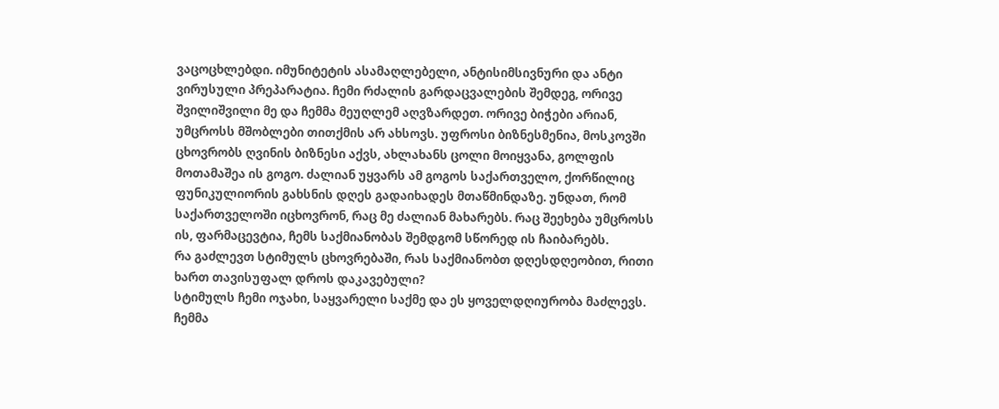ვაცოცხლებდი. იმუნიტეტის ასამაღლებელი, ანტისიმსივნური და ანტი ვირუსული პრეპარატია. ჩემი რძალის გარდაცვალების შემდეგ, ორივე შვილიშვილი მე და ჩემმა მეუღლემ აღვზარდეთ. ორივე ბიჭები არიან, უმცროსს მშობლები თითქმის არ ახსოვს. უფროსი ბიზნესმენია, მოსკოვში ცხოვრობს ღვინის ბიზნესი აქვს, ახლახანს ცოლი მოიყვანა, გოლფის მოთამაშეა ის გოგო. ძალიან უყვარს ამ გოგოს საქართველო, ქორწილიც ფუნიკულიორის გახსნის დღეს გადაიხადეს მთაწმინდაზე. უნდათ, რომ საქართველოში იცხოვრონ, რაც მე ძალიან მახარებს. რაც შეეხება უმცროსს ის, ფარმაცევტია, ჩემს საქმიანობას შემდგომ სწორედ ის ჩაიბარებს.
რა გაძლევთ სტიმულს ცხოვრებაში, რას საქმიანობთ დღესდღეობით, რითი ხართ თავისუფალ დროს დაკავებული?
სტიმულს ჩემი ოჯახი, საყვარელი საქმე და ეს ყოველდღიურობა მაძლევს. ჩემმა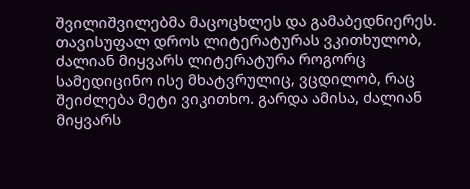შვილიშვილებმა მაცოცხლეს და გამაბედნიერეს. თავისუფალ დროს ლიტერატურას ვკითხულობ, ძალიან მიყვარს ლიტერატურა როგორც სამედიცინო ისე მხატვრულიც, ვცდილობ, რაც შეიძლება მეტი ვიკითხო. გარდა ამისა, ძალიან მიყვარს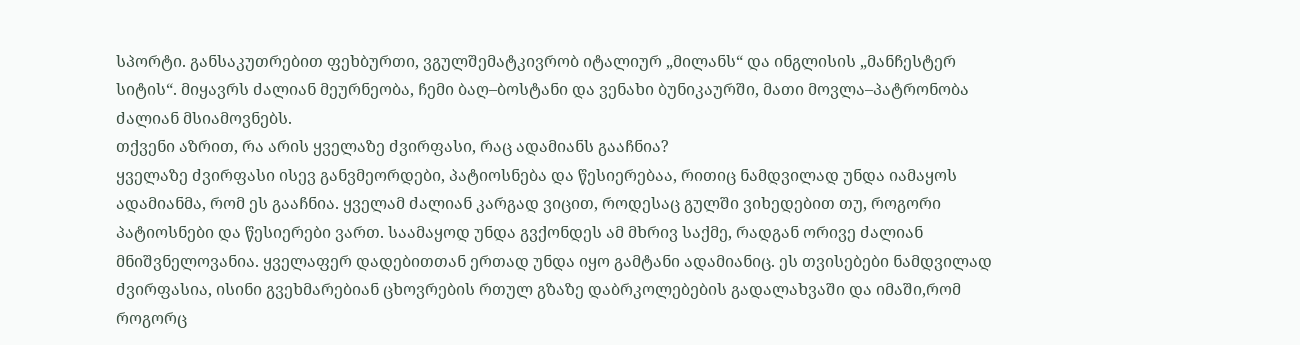სპორტი. განსაკუთრებით ფეხბურთი, ვგულშემატკივრობ იტალიურ „მილანს“ და ინგლისის „მანჩესტერ სიტის“. მიყავრს ძალიან მეურნეობა, ჩემი ბაღ–ბოსტანი და ვენახი ბუნიკაურში, მათი მოვლა–პატრონობა ძალიან მსიამოვნებს.
თქვენი აზრით, რა არის ყველაზე ძვირფასი, რაც ადამიანს გააჩნია?
ყველაზე ძვირფასი ისევ განვმეორდები, პატიოსნება და წესიერებაა, რითიც ნამდვილად უნდა იამაყოს ადამიანმა, რომ ეს გააჩნია. ყველამ ძალიან კარგად ვიცით, როდესაც გულში ვიხედებით თუ, როგორი პატიოსნები და წესიერები ვართ. საამაყოდ უნდა გვქონდეს ამ მხრივ საქმე, რადგან ორივე ძალიან მნიშვნელოვანია. ყველაფერ დადებითთან ერთად უნდა იყო გამტანი ადამიანიც. ეს თვისებები ნამდვილად ძვირფასია, ისინი გვეხმარებიან ცხოვრების რთულ გზაზე დაბრკოლებების გადალახვაში და იმაში,რომ როგორც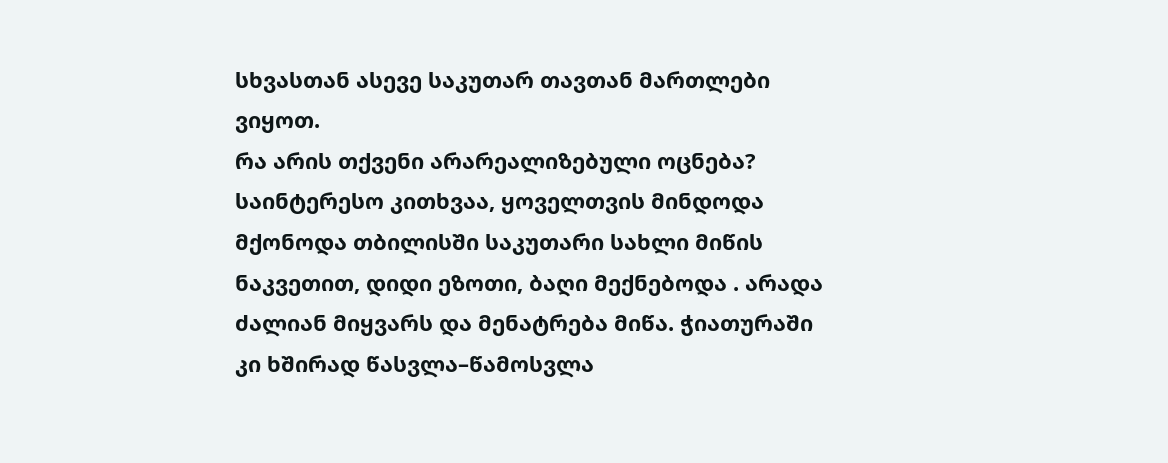სხვასთან ასევე საკუთარ თავთან მართლები ვიყოთ.
რა არის თქვენი არარეალიზებული ოცნება?
საინტერესო კითხვაა, ყოველთვის მინდოდა მქონოდა თბილისში საკუთარი სახლი მიწის ნაკვეთით, დიდი ეზოთი, ბაღი მექნებოდა . არადა ძალიან მიყვარს და მენატრება მიწა. ჭიათურაში კი ხშირად წასვლა–წამოსვლა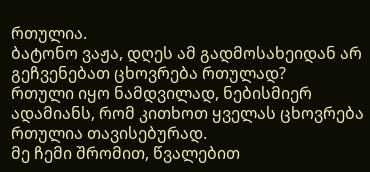რთულია.
ბატონო ვაჟა, დღეს ამ გადმოსახეიდან არ გეჩვენებათ ცხოვრება რთულად?
რთული იყო ნამდვილად, ნებისმიერ ადამიანს, რომ კითხოთ ყველას ცხოვრება რთულია თავისებურად.
მე ჩემი შრომით, წვალებით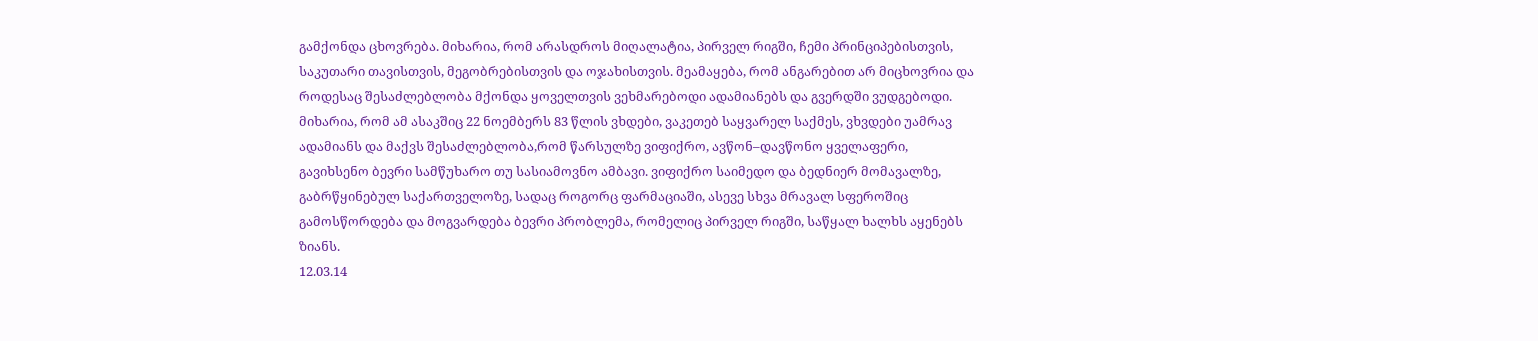გამქონდა ცხოვრება. მიხარია, რომ არასდროს მიღალატია, პირველ რიგში, ჩემი პრინციპებისთვის, საკუთარი თავისთვის, მეგობრებისთვის და ოჯახისთვის. მეამაყება, რომ ანგარებით არ მიცხოვრია და როდესაც შესაძლებლობა მქონდა ყოველთვის ვეხმარებოდი ადამიანებს და გვერდში ვუდგებოდი.
მიხარია, რომ ამ ასაკშიც 22 ნოემბერს 83 წლის ვხდები, ვაკეთებ საყვარელ საქმეს, ვხვდები უამრავ ადამიანს და მაქვს შესაძლებლობა,რომ წარსულზე ვიფიქრო, ავწონ–დავწონო ყველაფერი, გავიხსენო ბევრი სამწუხარო თუ სასიამოვნო ამბავი. ვიფიქრო საიმედო და ბედნიერ მომავალზე, გაბრწყინებულ საქართველოზე, სადაც როგორც ფარმაციაში, ასევე სხვა მრავალ სფეროშიც გამოსწორდება და მოგვარდება ბევრი პრობლემა, რომელიც პირველ რიგში, საწყალ ხალხს აყენებს ზიანს.
12.03.14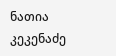ნათია კეკენაძე